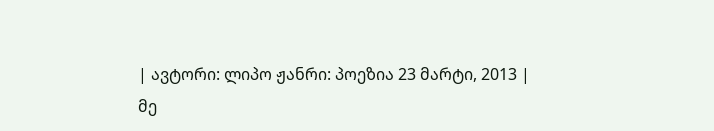| ავტორი: ლიპო ჟანრი: პოეზია 23 მარტი, 2013 |
მე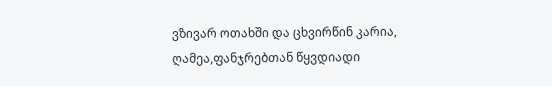ვზივარ ოთახში და ცხვირწინ კარია, ღამეა,ფანჯრებთან წყვდიადი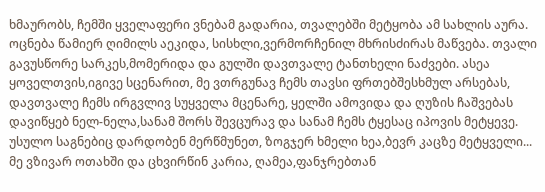ხმაურობს, ჩემში ყველაფერი ვნებამ გადარია, თვალებში მეტყობა ამ სახლის აურა. ოცნება წამიერ ღიმილს აეკიდა, სისხლი,ვერმორჩენილ მხრისძირას მაწვება. თვალი გავუსწორე სარკეს,მომერიდა და გულში დავთვალე ტანთხელი ნაძვები. ასეა ყოველთვის,იგივე სცენარით, მე ვთრგუნავ ჩემს თავსი ფრთებშესხმულ არსებას, დავთვალე ჩემს ირგვლივ სუყველა მცენარე, ყელში ამოვიდა და ღუზის ჩაშვებას დავიწყებ ნელ-ნელა,სანამ შორს შევცურავ და სანამ ჩემს ტყესაც იპოვის მეტყევე. უსულო საგნებიც დარდობენ მერწმუნეთ, ზოგჯერ ხმელი ხეა,ბევრ კაცზე მეტყველი... მე ვზივარ ოთახში და ცხვირწინ კარია, ღამეა,ფანჯრებთან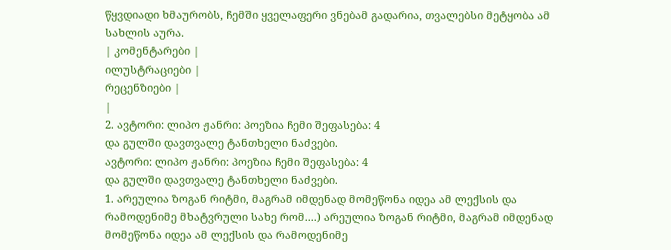წყვდიადი ხმაურობს, ჩემში ყველაფერი ვნებამ გადარია, თვალებსი მეტყობა ამ სახლის აურა.
| კომენტარები |
ილუსტრაციები |
რეცენზიები |
|
2. ავტორი: ლიპო ჟანრი: პოეზია ჩემი შეფასება: 4
და გულში დავთვალე ტანთხელი ნაძვები.
ავტორი: ლიპო ჟანრი: პოეზია ჩემი შეფასება: 4
და გულში დავთვალე ტანთხელი ნაძვები.
1. არეულია ზოგან რიტმი, მაგრამ იმდენად მომეწონა იდეა ამ ლექსის და რამოდენიმე მხატვრული სახე რომ....) არეულია ზოგან რიტმი, მაგრამ იმდენად მომეწონა იდეა ამ ლექსის და რამოდენიმე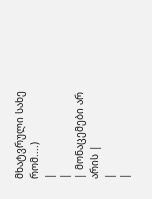მხატვრული სახე რომ....)
|
|
| მონაცემები არ არის |
|
|